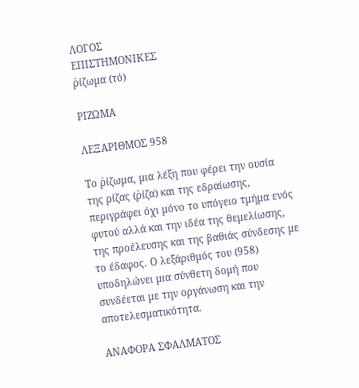ΛΟΓΟΣ
ΕΠΙΣΤΗΜΟΝΙΚΕΣ
ῥίζωμα (τό)

ΡΙΖΩΜΑ

ΛΕΞΑΡΙΘΜΟΣ 958

Το ῥίζωμα, μια λέξη που φέρει την ουσία της ρίζας (ῥίζα) και της εδραίωσης, περιγράφει όχι μόνο το υπόγειο τμήμα ενός φυτού αλλά και την ιδέα της θεμελίωσης, της προέλευσης και της βαθιάς σύνδεσης με το έδαφος. Ο λεξάριθμός του (958) υποδηλώνει μια σύνθετη δομή που συνδέεται με την οργάνωση και την αποτελεσματικότητα.

ΑΝΑΦΟΡΑ ΣΦΑΛΜΑΤΟΣ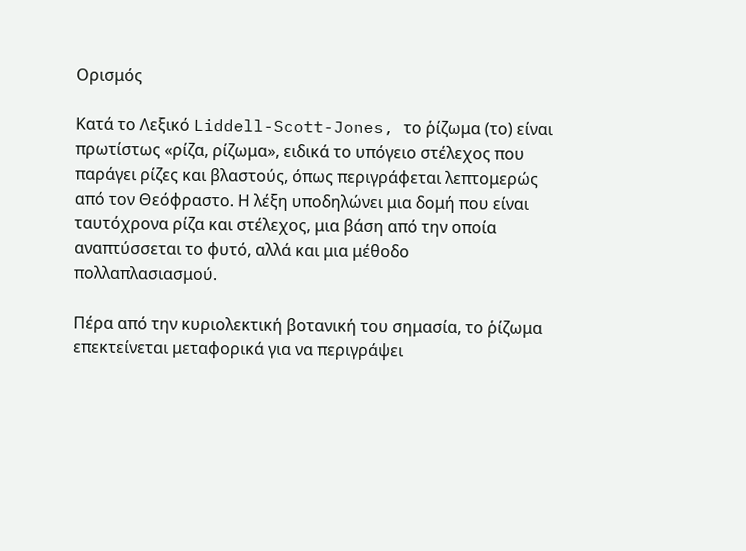Ορισμός

Κατά το Λεξικό Liddell-Scott-Jones, το ῥίζωμα (το) είναι πρωτίστως «ρίζα, ρίζωμα», ειδικά το υπόγειο στέλεχος που παράγει ρίζες και βλαστούς, όπως περιγράφεται λεπτομερώς από τον Θεόφραστο. Η λέξη υποδηλώνει μια δομή που είναι ταυτόχρονα ρίζα και στέλεχος, μια βάση από την οποία αναπτύσσεται το φυτό, αλλά και μια μέθοδο πολλαπλασιασμού.

Πέρα από την κυριολεκτική βοτανική του σημασία, το ῥίζωμα επεκτείνεται μεταφορικά για να περιγράψει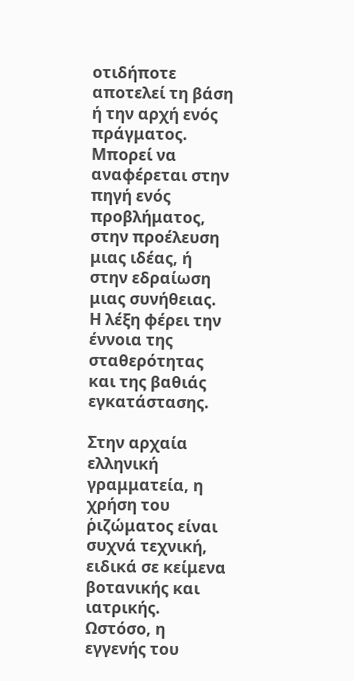οτιδήποτε αποτελεί τη βάση ή την αρχή ενός πράγματος. Μπορεί να αναφέρεται στην πηγή ενός προβλήματος, στην προέλευση μιας ιδέας, ή στην εδραίωση μιας συνήθειας. Η λέξη φέρει την έννοια της σταθερότητας και της βαθιάς εγκατάστασης.

Στην αρχαία ελληνική γραμματεία, η χρήση του ῥιζώματος είναι συχνά τεχνική, ειδικά σε κείμενα βοτανικής και ιατρικής. Ωστόσο, η εγγενής του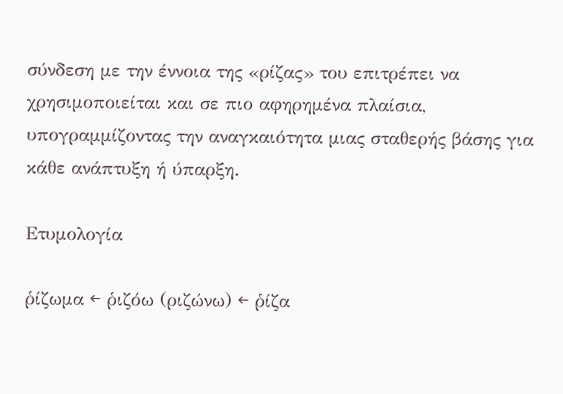σύνδεση με την έννοια της «ρίζας» του επιτρέπει να χρησιμοποιείται και σε πιο αφηρημένα πλαίσια, υπογραμμίζοντας την αναγκαιότητα μιας σταθερής βάσης για κάθε ανάπτυξη ή ύπαρξη.

Ετυμολογία

ῥίζωμα ← ῥιζόω (ριζώνω) ← ῥίζα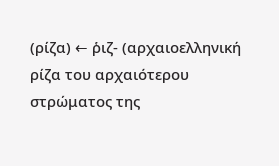(ρίζα) ← ῥιζ- (αρχαιοελληνική ρίζα του αρχαιότερου στρώματος της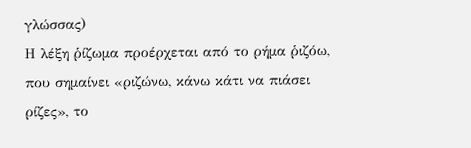γλώσσας)
Η λέξη ῥίζωμα προέρχεται από το ρήμα ῥιζόω, που σημαίνει «ριζώνω, κάνω κάτι να πιάσει ρίζες», το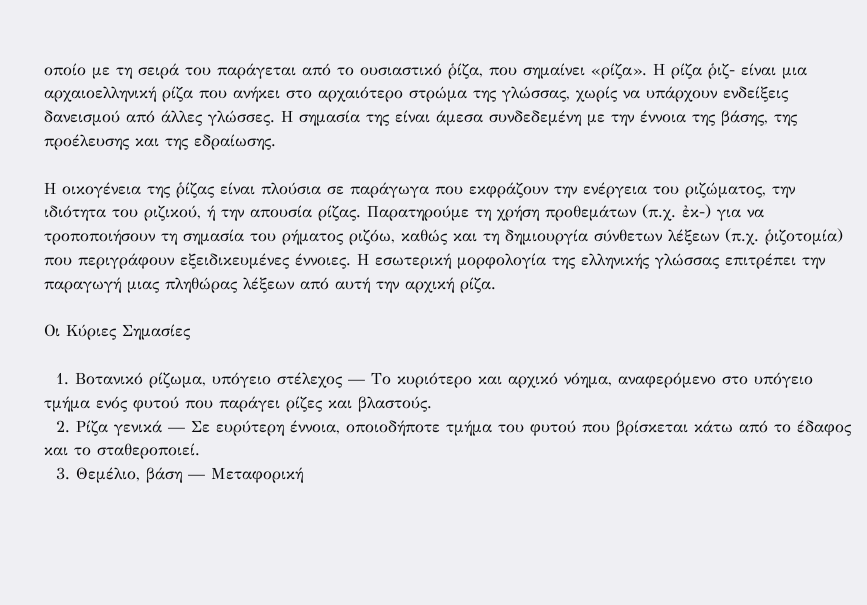οποίο με τη σειρά του παράγεται από το ουσιαστικό ῥίζα, που σημαίνει «ρίζα». Η ρίζα ῥιζ- είναι μια αρχαιοελληνική ρίζα που ανήκει στο αρχαιότερο στρώμα της γλώσσας, χωρίς να υπάρχουν ενδείξεις δανεισμού από άλλες γλώσσες. Η σημασία της είναι άμεσα συνδεδεμένη με την έννοια της βάσης, της προέλευσης και της εδραίωσης.

Η οικογένεια της ῥίζας είναι πλούσια σε παράγωγα που εκφράζουν την ενέργεια του ριζώματος, την ιδιότητα του ριζικού, ή την απουσία ρίζας. Παρατηρούμε τη χρήση προθεμάτων (π.χ. ἐκ-) για να τροποποιήσουν τη σημασία του ρήματος ριζόω, καθώς και τη δημιουργία σύνθετων λέξεων (π.χ. ῥιζοτομία) που περιγράφουν εξειδικευμένες έννοιες. Η εσωτερική μορφολογία της ελληνικής γλώσσας επιτρέπει την παραγωγή μιας πληθώρας λέξεων από αυτή την αρχική ρίζα.

Οι Κύριες Σημασίες

  1. Βοτανικό ρίζωμα, υπόγειο στέλεχος — Το κυριότερο και αρχικό νόημα, αναφερόμενο στο υπόγειο τμήμα ενός φυτού που παράγει ρίζες και βλαστούς.
  2. Ρίζα γενικά — Σε ευρύτερη έννοια, οποιοδήποτε τμήμα του φυτού που βρίσκεται κάτω από το έδαφος και το σταθεροποιεί.
  3. Θεμέλιο, βάση — Μεταφορική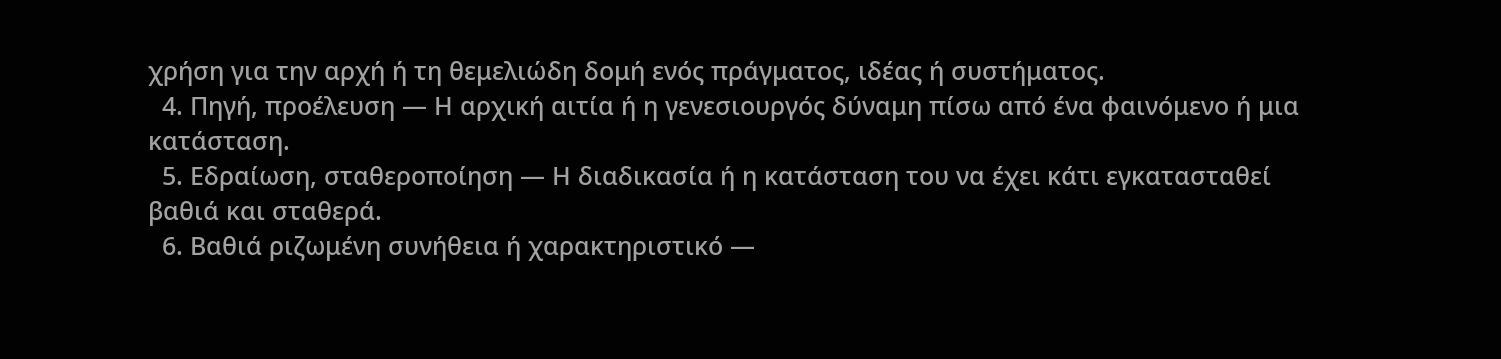χρήση για την αρχή ή τη θεμελιώδη δομή ενός πράγματος, ιδέας ή συστήματος.
  4. Πηγή, προέλευση — Η αρχική αιτία ή η γενεσιουργός δύναμη πίσω από ένα φαινόμενο ή μια κατάσταση.
  5. Εδραίωση, σταθεροποίηση — Η διαδικασία ή η κατάσταση του να έχει κάτι εγκατασταθεί βαθιά και σταθερά.
  6. Βαθιά ριζωμένη συνήθεια ή χαρακτηριστικό —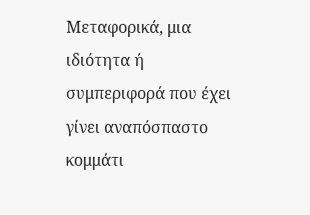Μεταφορικά, μια ιδιότητα ή συμπεριφορά που έχει γίνει αναπόσπαστο κομμάτι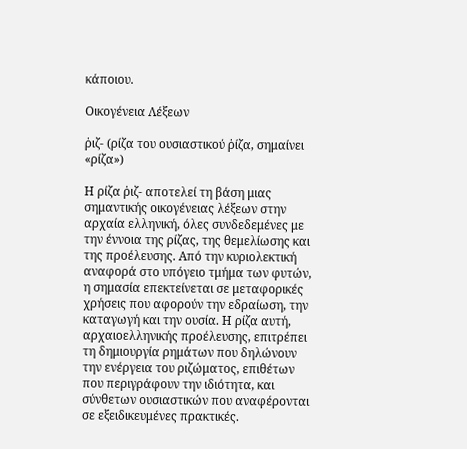κάποιου.

Οικογένεια Λέξεων

ῥιζ- (ρίζα του ουσιαστικού ῥίζα, σημαίνει «ρίζα»)

Η ρίζα ῥιζ- αποτελεί τη βάση μιας σημαντικής οικογένειας λέξεων στην αρχαία ελληνική, όλες συνδεδεμένες με την έννοια της ρίζας, της θεμελίωσης και της προέλευσης. Από την κυριολεκτική αναφορά στο υπόγειο τμήμα των φυτών, η σημασία επεκτείνεται σε μεταφορικές χρήσεις που αφορούν την εδραίωση, την καταγωγή και την ουσία. Η ρίζα αυτή, αρχαιοελληνικής προέλευσης, επιτρέπει τη δημιουργία ρημάτων που δηλώνουν την ενέργεια του ριζώματος, επιθέτων που περιγράφουν την ιδιότητα, και σύνθετων ουσιαστικών που αναφέρονται σε εξειδικευμένες πρακτικές.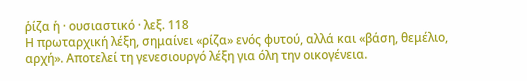ῥίζα ἡ · ουσιαστικό · λεξ. 118
Η πρωταρχική λέξη, σημαίνει «ρίζα» ενός φυτού, αλλά και «βάση, θεμέλιο, αρχή». Αποτελεί τη γενεσιουργό λέξη για όλη την οικογένεια.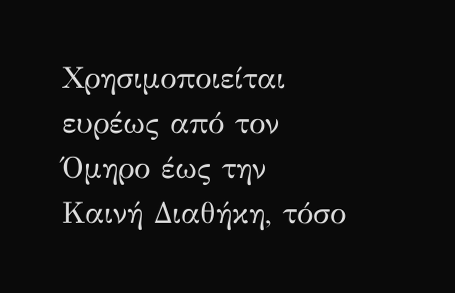Χρησιμοποιείται ευρέως από τον Όμηρο έως την Καινή Διαθήκη, τόσο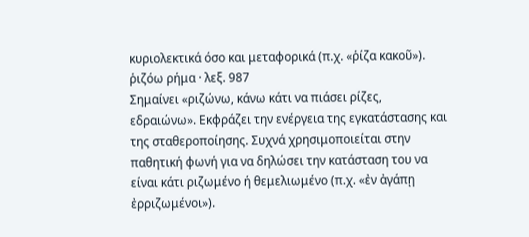κυριολεκτικά όσο και μεταφορικά (π.χ. «ῥίζα κακοῦ»).
ῥιζόω ρήμα · λεξ. 987
Σημαίνει «ριζώνω, κάνω κάτι να πιάσει ρίζες, εδραιώνω». Εκφράζει την ενέργεια της εγκατάστασης και της σταθεροποίησης. Συχνά χρησιμοποιείται στην παθητική φωνή για να δηλώσει την κατάσταση του να είναι κάτι ριζωμένο ή θεμελιωμένο (π.χ. «ἐν ἀγάπῃ ἐρριζωμένοι»).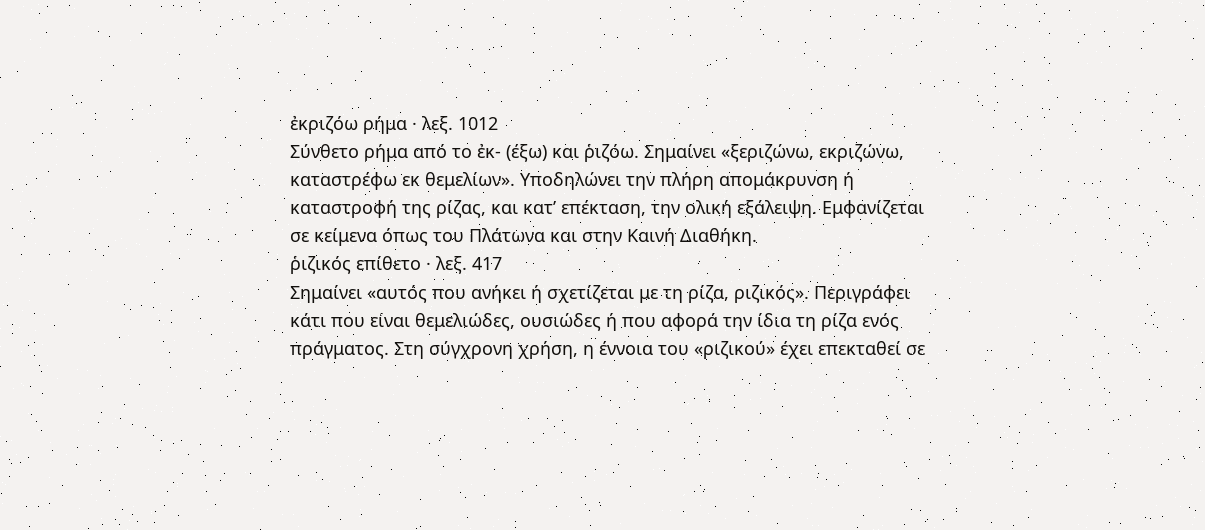ἐκριζόω ρήμα · λεξ. 1012
Σύνθετο ρήμα από το ἐκ- (έξω) και ῥιζόω. Σημαίνει «ξεριζώνω, εκριζώνω, καταστρέφω εκ θεμελίων». Υποδηλώνει την πλήρη απομάκρυνση ή καταστροφή της ρίζας, και κατ’ επέκταση, την ολική εξάλειψη. Εμφανίζεται σε κείμενα όπως του Πλάτωνα και στην Καινή Διαθήκη.
ῥιζικός επίθετο · λεξ. 417
Σημαίνει «αυτός που ανήκει ή σχετίζεται με τη ρίζα, ριζικός». Περιγράφει κάτι που είναι θεμελιώδες, ουσιώδες ή που αφορά την ίδια τη ρίζα ενός πράγματος. Στη σύγχρονη χρήση, η έννοια του «ριζικού» έχει επεκταθεί σε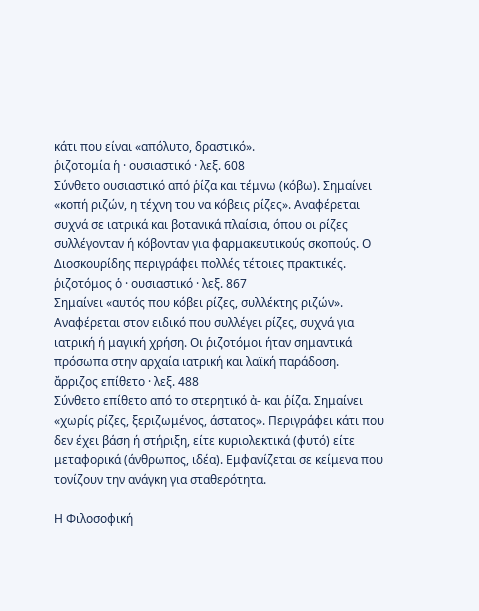κάτι που είναι «απόλυτο, δραστικό».
ῥιζοτομία ἡ · ουσιαστικό · λεξ. 608
Σύνθετο ουσιαστικό από ῥίζα και τέμνω (κόβω). Σημαίνει «κοπή ριζών, η τέχνη του να κόβεις ρίζες». Αναφέρεται συχνά σε ιατρικά και βοτανικά πλαίσια, όπου οι ρίζες συλλέγονταν ή κόβονταν για φαρμακευτικούς σκοπούς. Ο Διοσκουρίδης περιγράφει πολλές τέτοιες πρακτικές.
ῥιζοτόμος ὁ · ουσιαστικό · λεξ. 867
Σημαίνει «αυτός που κόβει ρίζες, συλλέκτης ριζών». Αναφέρεται στον ειδικό που συλλέγει ρίζες, συχνά για ιατρική ή μαγική χρήση. Οι ῥιζοτόμοι ήταν σημαντικά πρόσωπα στην αρχαία ιατρική και λαϊκή παράδοση.
ἄρριζος επίθετο · λεξ. 488
Σύνθετο επίθετο από το στερητικό ἀ- και ῥίζα. Σημαίνει «χωρίς ρίζες, ξεριζωμένος, άστατος». Περιγράφει κάτι που δεν έχει βάση ή στήριξη, είτε κυριολεκτικά (φυτό) είτε μεταφορικά (άνθρωπος, ιδέα). Εμφανίζεται σε κείμενα που τονίζουν την ανάγκη για σταθερότητα.

Η Φιλοσοφική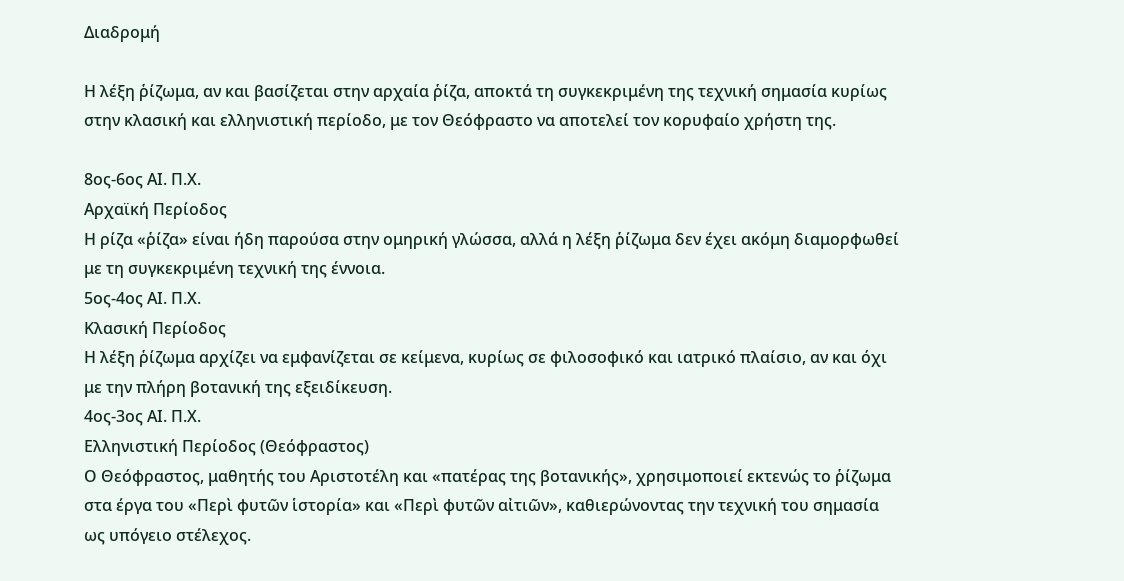Διαδρομή

Η λέξη ῥίζωμα, αν και βασίζεται στην αρχαία ῥίζα, αποκτά τη συγκεκριμένη της τεχνική σημασία κυρίως στην κλασική και ελληνιστική περίοδο, με τον Θεόφραστο να αποτελεί τον κορυφαίο χρήστη της.

8ος-6ος ΑΙ. Π.Χ.
Αρχαϊκή Περίοδος
Η ρίζα «ῥίζα» είναι ήδη παρούσα στην ομηρική γλώσσα, αλλά η λέξη ῥίζωμα δεν έχει ακόμη διαμορφωθεί με τη συγκεκριμένη τεχνική της έννοια.
5ος-4ος ΑΙ. Π.Χ.
Κλασική Περίοδος
Η λέξη ῥίζωμα αρχίζει να εμφανίζεται σε κείμενα, κυρίως σε φιλοσοφικό και ιατρικό πλαίσιο, αν και όχι με την πλήρη βοτανική της εξειδίκευση.
4ος-3ος ΑΙ. Π.Χ.
Ελληνιστική Περίοδος (Θεόφραστος)
Ο Θεόφραστος, μαθητής του Αριστοτέλη και «πατέρας της βοτανικής», χρησιμοποιεί εκτενώς το ῥίζωμα στα έργα του «Περὶ φυτῶν ἱστορία» και «Περὶ φυτῶν αἰτιῶν», καθιερώνοντας την τεχνική του σημασία ως υπόγειο στέλεχος.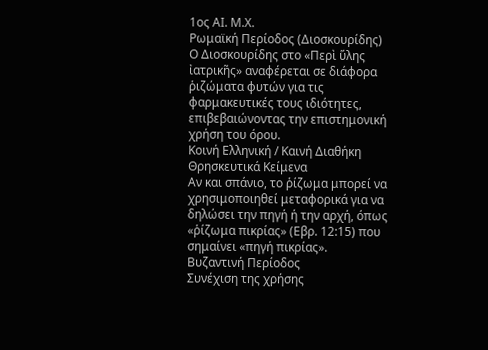1ος ΑΙ. Μ.Χ.
Ρωμαϊκή Περίοδος (Διοσκουρίδης)
Ο Διοσκουρίδης στο «Περὶ ὕλης ἰατρικῆς» αναφέρεται σε διάφορα ῥιζώματα φυτών για τις φαρμακευτικές τους ιδιότητες, επιβεβαιώνοντας την επιστημονική χρήση του όρου.
Κοινή Ελληνική / Καινή Διαθήκη
Θρησκευτικά Κείμενα
Αν και σπάνιο, το ῥίζωμα μπορεί να χρησιμοποιηθεί μεταφορικά για να δηλώσει την πηγή ή την αρχή, όπως «ῥίζωμα πικρίας» (Εβρ. 12:15) που σημαίνει «πηγή πικρίας».
Βυζαντινή Περίοδος
Συνέχιση της χρήσης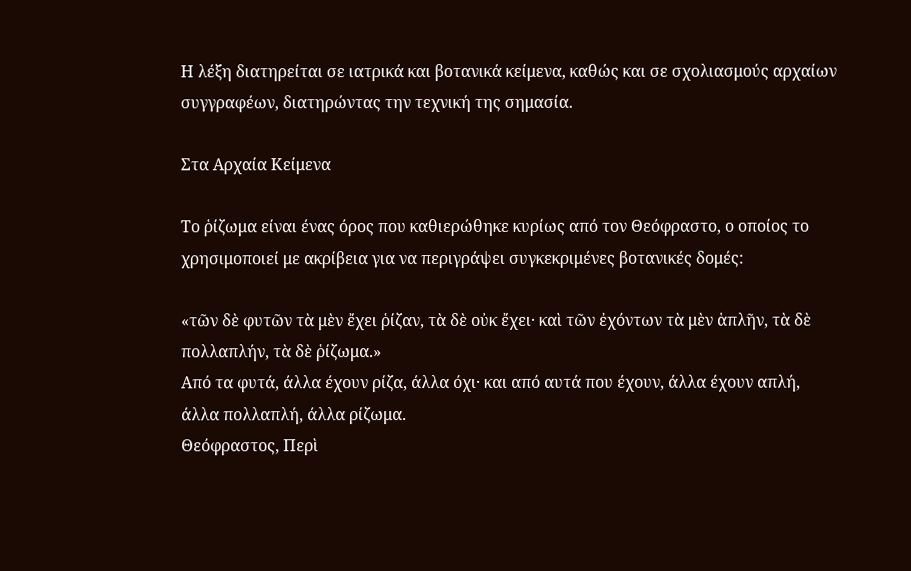Η λέξη διατηρείται σε ιατρικά και βοτανικά κείμενα, καθώς και σε σχολιασμούς αρχαίων συγγραφέων, διατηρώντας την τεχνική της σημασία.

Στα Αρχαία Κείμενα

Το ῥίζωμα είναι ένας όρος που καθιερώθηκε κυρίως από τον Θεόφραστο, ο οποίος το χρησιμοποιεί με ακρίβεια για να περιγράψει συγκεκριμένες βοτανικές δομές:

«τῶν δὲ φυτῶν τὰ μὲν ἔχει ῥίζαν, τὰ δὲ οὐκ ἔχει· καὶ τῶν ἐχόντων τὰ μὲν ἁπλῆν, τὰ δὲ πολλαπλήν, τὰ δὲ ῥίζωμα.»
Από τα φυτά, άλλα έχουν ρίζα, άλλα όχι· και από αυτά που έχουν, άλλα έχουν απλή, άλλα πολλαπλή, άλλα ρίζωμα.
Θεόφραστος, Περὶ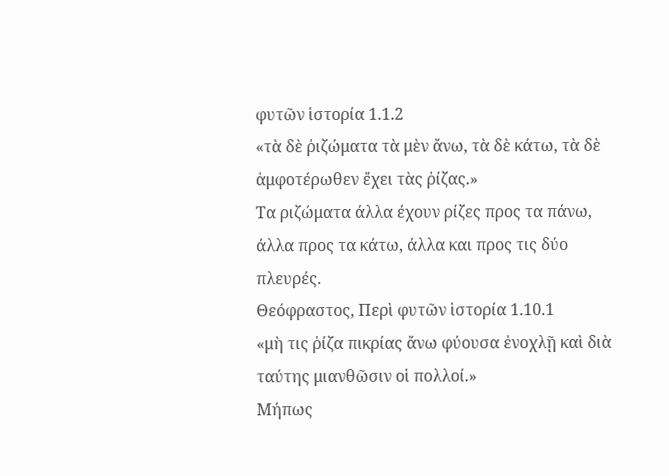φυτῶν ἱστορία 1.1.2
«τὰ δὲ ῥιζώματα τὰ μὲν ἄνω, τὰ δὲ κάτω, τὰ δὲ ἀμφοτέρωθεν ἔχει τὰς ῥίζας.»
Τα ριζώματα άλλα έχουν ρίζες προς τα πάνω, άλλα προς τα κάτω, άλλα και προς τις δύο πλευρές.
Θεόφραστος, Περὶ φυτῶν ἱστορία 1.10.1
«μὴ τις ῥίζα πικρίας ἄνω φύουσα ἐνοχλῇ καὶ διὰ ταύτης μιανθῶσιν οἱ πολλοί.»
Μήπως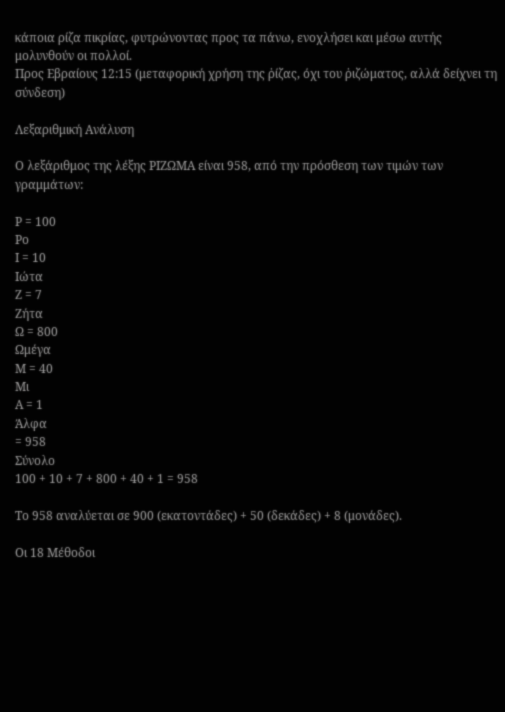κάποια ρίζα πικρίας, φυτρώνοντας προς τα πάνω, ενοχλήσει και μέσω αυτής μολυνθούν οι πολλοί.
Προς Εβραίους 12:15 (μεταφορική χρήση της ῥίζας, όχι του ῥιζώματος, αλλά δείχνει τη σύνδεση)

Λεξαριθμική Ανάλυση

Ο λεξάριθμος της λέξης ΡΙΖΩΜΑ είναι 958, από την πρόσθεση των τιμών των γραμμάτων:

Ρ = 100
Ρο
Ι = 10
Ιώτα
Ζ = 7
Ζήτα
Ω = 800
Ωμέγα
Μ = 40
Μι
Α = 1
Άλφα
= 958
Σύνολο
100 + 10 + 7 + 800 + 40 + 1 = 958

Το 958 αναλύεται σε 900 (εκατοντάδες) + 50 (δεκάδες) + 8 (μονάδες).

Οι 18 Μέθοδοι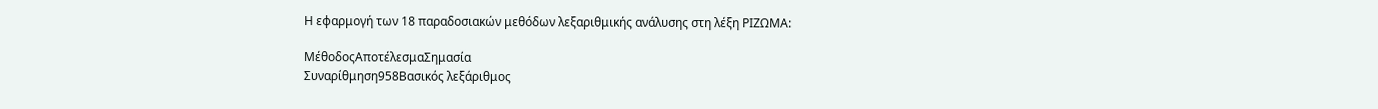Η εφαρμογή των 18 παραδοσιακών μεθόδων λεξαριθμικής ανάλυσης στη λέξη ΡΙΖΩΜΑ:

ΜέθοδοςΑποτέλεσμαΣημασία
Συναρίθμηση958Βασικός λεξάριθμος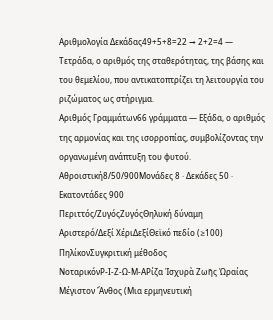Αριθμολογία Δεκάδας49+5+8=22 → 2+2=4 — Τετράδα, ο αριθμός της σταθερότητας, της βάσης και του θεμελίου, που αντικατοπτρίζει τη λειτουργία του ριζώματος ως στήριγμα.
Αριθμός Γραμμάτων66 γράμματα — Εξάδα, ο αριθμός της αρμονίας και της ισορροπίας, συμβολίζοντας την οργανωμένη ανάπτυξη του φυτού.
Αθροιστική8/50/900Μονάδες 8 · Δεκάδες 50 · Εκατοντάδες 900
Περιττός/ΖυγόςΖυγόςΘηλυκή δύναμη
Αριστερό/Δεξί ΧέριΔεξίΘεϊκό πεδίο (≥100)
ΠηλίκονΣυγκριτική μέθοδος
ΝοταρικόνΡ-Ι-Ζ-Ω-Μ-ΑΡίζα Ἰσχυρὰ Ζωῆς Ὡραίας Μέγιστον Ἄνθος (Μια ερμηνευτική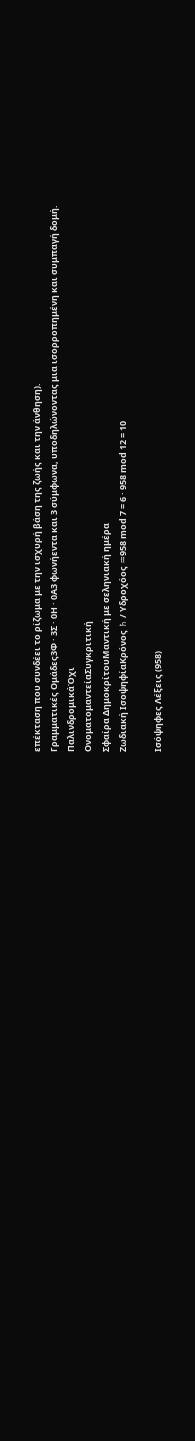επέκταση που συνδέει το ρίζωμα με την ισχυρή βάση της ζωής και την άνθηση).
Γραμματικές Ομάδες3Φ · 3Σ · 0Η · 0Α3 φωνήεντα και 3 σύμφωνα, υποδηλώνοντας μια ισορροπημένη και συμπαγή δομή.
ΠαλινδρομικάΌχι
ΟνοματομαντείαΣυγκριτική
Σφαίρα ΔημοκρίτουΜαντική με σεληνιακή ημέρα
Ζωδιακή ΙσοψηφίαΚρόνος ♄ / Υδροχόος ♒958 mod 7 = 6 · 958 mod 12 = 10

Ισόψηφες Λέξεις (958)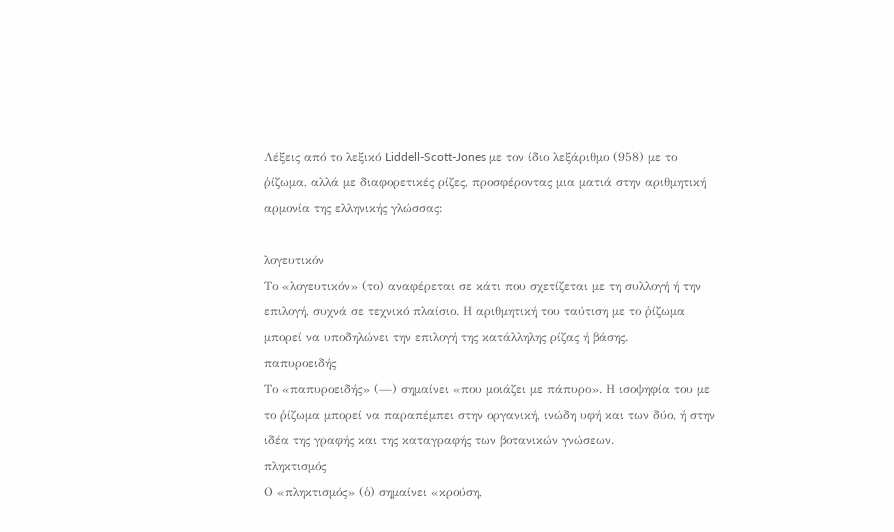Λέξεις από το λεξικό Liddell-Scott-Jones με τον ίδιο λεξάριθμο (958) με το ῥίζωμα, αλλά με διαφορετικές ρίζες, προσφέροντας μια ματιά στην αριθμητική αρμονία της ελληνικής γλώσσας:

λογευτικόν
Το «λογευτικόν» (το) αναφέρεται σε κάτι που σχετίζεται με τη συλλογή ή την επιλογή, συχνά σε τεχνικό πλαίσιο. Η αριθμητική του ταύτιση με το ῥίζωμα μπορεί να υποδηλώνει την επιλογή της κατάλληλης ρίζας ή βάσης.
παπυροειδής
Το «παπυροειδής» (—) σημαίνει «που μοιάζει με πάπυρο». Η ισοψηφία του με το ῥίζωμα μπορεί να παραπέμπει στην οργανική, ινώδη υφή και των δύο, ή στην ιδέα της γραφής και της καταγραφής των βοτανικών γνώσεων.
πληκτισμός
Ο «πληκτισμός» (ὁ) σημαίνει «κρούση,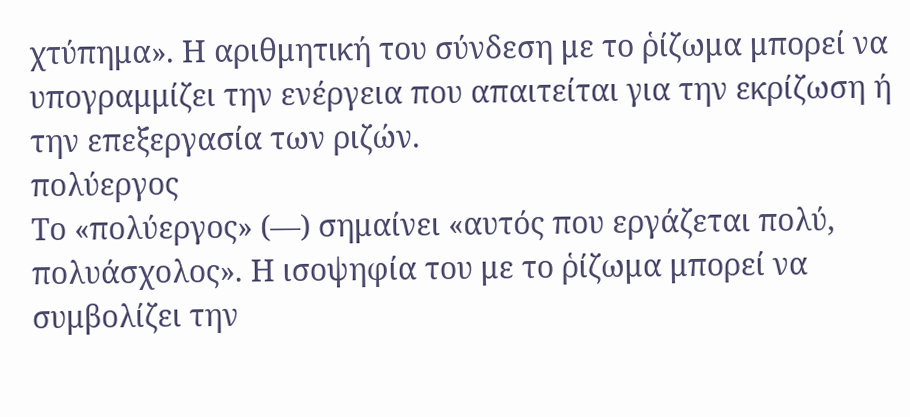χτύπημα». Η αριθμητική του σύνδεση με το ῥίζωμα μπορεί να υπογραμμίζει την ενέργεια που απαιτείται για την εκρίζωση ή την επεξεργασία των ριζών.
πολύεργος
Το «πολύεργος» (—) σημαίνει «αυτός που εργάζεται πολύ, πολυάσχολος». Η ισοψηφία του με το ῥίζωμα μπορεί να συμβολίζει την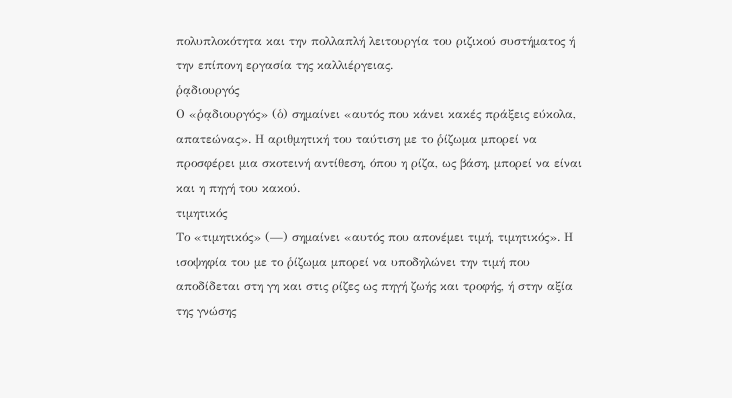πολυπλοκότητα και την πολλαπλή λειτουργία του ριζικού συστήματος ή την επίπονη εργασία της καλλιέργειας.
ῥᾳδιουργός
Ο «ῥᾳδιουργός» (ὁ) σημαίνει «αυτός που κάνει κακές πράξεις εύκολα, απατεώνας». Η αριθμητική του ταύτιση με το ῥίζωμα μπορεί να προσφέρει μια σκοτεινή αντίθεση, όπου η ρίζα, ως βάση, μπορεί να είναι και η πηγή του κακού.
τιμητικός
Το «τιμητικός» (—) σημαίνει «αυτός που απονέμει τιμή, τιμητικός». Η ισοψηφία του με το ῥίζωμα μπορεί να υποδηλώνει την τιμή που αποδίδεται στη γη και στις ρίζες ως πηγή ζωής και τροφής, ή στην αξία της γνώσης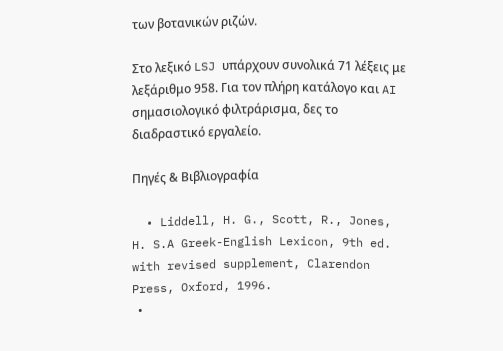των βοτανικών ριζών.

Στο λεξικό LSJ υπάρχουν συνολικά 71 λέξεις με λεξάριθμο 958. Για τον πλήρη κατάλογο και AI σημασιολογικό φιλτράρισμα, δες το διαδραστικό εργαλείο.

Πηγές & Βιβλιογραφία

  • Liddell, H. G., Scott, R., Jones, H. S.A Greek-English Lexicon, 9th ed. with revised supplement, Clarendon Press, Oxford, 1996.
  •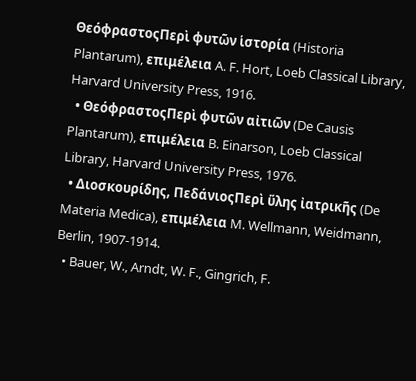ΘεόφραστοςΠερὶ φυτῶν ἱστορία (Historia Plantarum), επιμέλεια A. F. Hort, Loeb Classical Library, Harvard University Press, 1916.
  • ΘεόφραστοςΠερὶ φυτῶν αἰτιῶν (De Causis Plantarum), επιμέλεια B. Einarson, Loeb Classical Library, Harvard University Press, 1976.
  • Διοσκουρίδης, ΠεδάνιοςΠερὶ ὕλης ἰατρικῆς (De Materia Medica), επιμέλεια M. Wellmann, Weidmann, Berlin, 1907-1914.
  • Bauer, W., Arndt, W. F., Gingrich, F.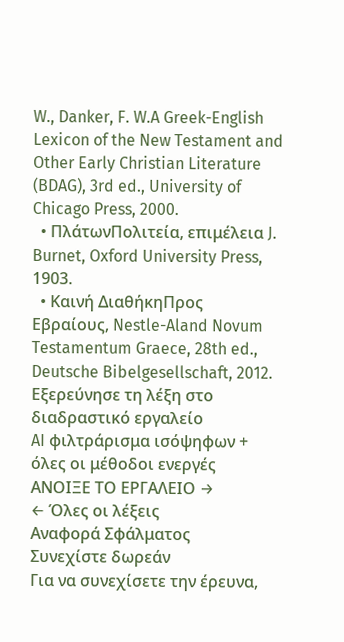W., Danker, F. W.A Greek-English Lexicon of the New Testament and Other Early Christian Literature (BDAG), 3rd ed., University of Chicago Press, 2000.
  • ΠλάτωνΠολιτεία, επιμέλεια J. Burnet, Oxford University Press, 1903.
  • Καινή ΔιαθήκηΠρος Εβραίους, Nestle-Aland Novum Testamentum Graece, 28th ed., Deutsche Bibelgesellschaft, 2012.
Εξερεύνησε τη λέξη στο διαδραστικό εργαλείο
AI φιλτράρισμα ισόψηφων + όλες οι μέθοδοι ενεργές
ΑΝΟΙΞΕ ΤΟ ΕΡΓΑΛΕΙΟ →
← Όλες οι λέξεις
Αναφορά Σφάλματος
Συνεχίστε δωρεάν
Για να συνεχίσετε την έρευνα,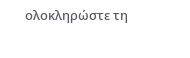ολοκληρώστε τη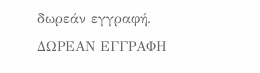δωρεάν εγγραφή.
ΔΩΡΕΑΝ ΕΓΓΡΑΦΗ